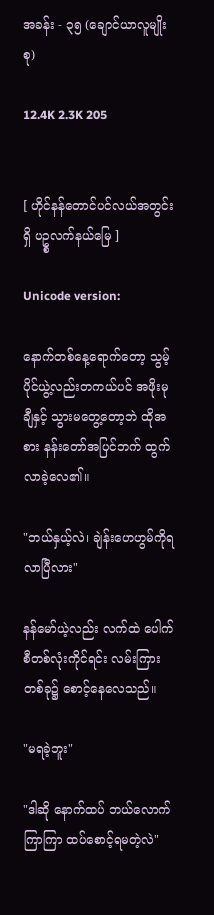အခန်း - ၃၅ (ချောင်ယာလူမျိုးစု)

12.4K 2.3K 205


[ ဟိုင်နန်တောင်ပင်လယ်အတွင်းရှိ ပဥ္စလက်နယ်မြေ ]

Unicode version:

နောက်တစ်နေ့ရောက်တော့ သွမ့်ပိုင်ယွဲ့လည်းတကယ်ပင် အဖိုးမုချီနှင့် သွားမတွေ့တော့ဘဲ ထိုအစား နန်းတော်အပြင်ဘက် ထွက်လာခဲ့လေ၏။

"ဘယ်နှယ့်လဲ၊ ချဲန်းဟေဟွမ်ကိုရလာပြီလား"

နန်မော်ယဲ့လည်း လက်ထဲ ပေါက်စီတစ်လုံးကိုင်ရင်း လမ်းကြားတစ်ခု၌ စောင့်နေလေသည်။

"မရခဲ့ဘူး"

"ဒါဆို နောက်ထပ် ဘယ်လောက်ကြာကြာ ထပ်စောင့်ရမတဲ့လဲ"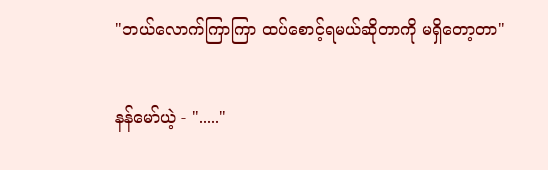"ဘယ်လောက်ကြာကြာ ထပ်စောင့်ရမယ်ဆိုတာကို မရှိတော့တာ"

နန်မော်ယဲ့ - "....."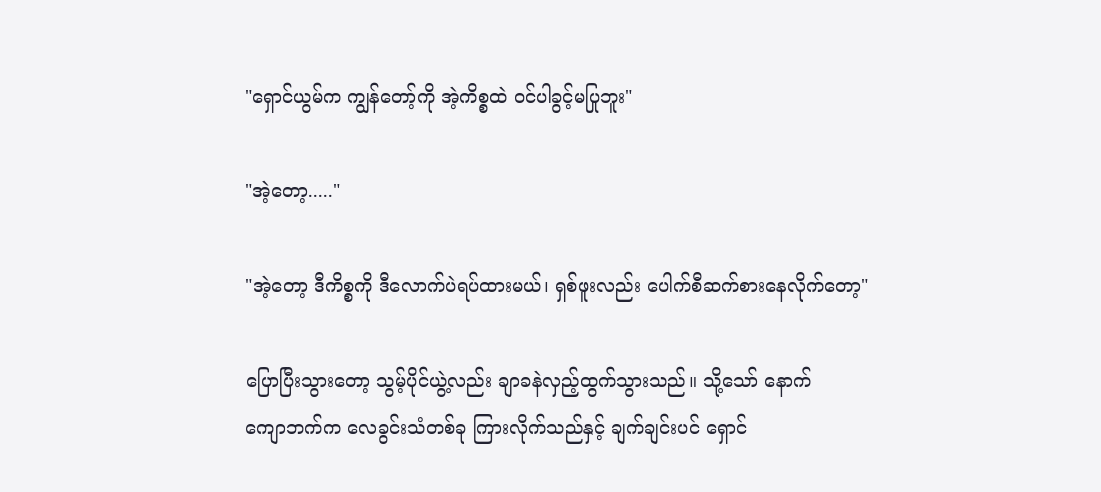"ရှောင်ယွမ်က ကျွန်တော့်ကို အဲ့ကိစ္စထဲ ၀င်ပါခွင့်မပြုဘူး"

"အဲ့တော့....."

"အဲ့တော့ ဒီကိစ္စကို ဒီလောက်ပဲရပ်ထားမယ်၊ ရှစ်ဖူးလည်း ပေါက်စီဆက်စားနေလိုက်တော့"

ပြောပြီးသွားတော့ သွမ့်ပိုင်ယွဲ့လည်း ချာခနဲလှည့်ထွက်သွားသည်။ သို့သော် နောက်
ကျောဘက်က လေခွင်းသံတစ်ခု ကြားလိုက်သည်နှင့် ချက်ချင်းပင် ရှောင်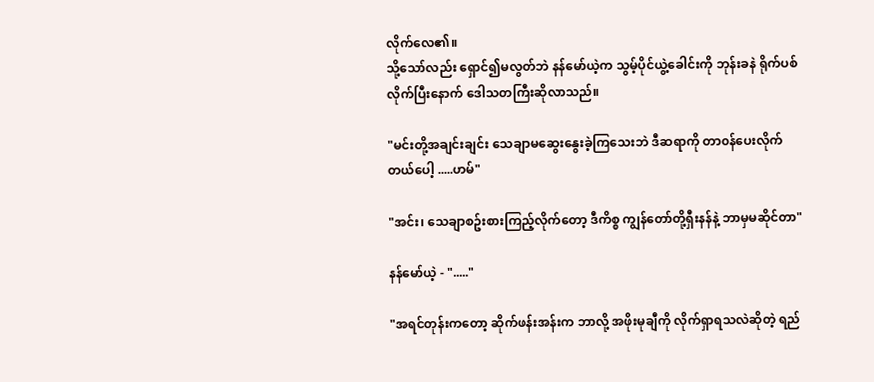လိုက်လေ၏။
သို့သော်လည်း ရှောင်၍မလွတ်ဘဲ နန်မော်ယဲ့က သွမ့်ပိုင်ယွဲ့ခေါင်းကို ဘုန်းခနဲ ရိုက်ပစ်လိုက်ပြီးနောက် ဒေါသတကြီးဆိုလာသည်။

"မင်းတို့အချင်းချင်း သေချာမဆွေးနွေးခဲ့ကြသေးဘဲ ဒီဆရာကို တာ၀န်ပေးလိုက်တယ်ပေါ့ .....ဟမ်"

"အင်း၊ သေချာစဥ်းစားကြည့်လိုက်တော့ ဒီကိစ္စ ကျွန်တော်တို့ရှီးနန်နဲ့ ဘာမှမဆိုင်တာ"

နန်မော်ယဲ့ - "....."

"အရင်တုန်းကတော့ ဆိုက်ဖန်းအန်းက ဘာလို့ အဖိုးမုချီကို လိုက်ရှာရသလဲဆိုတဲ့ ရည်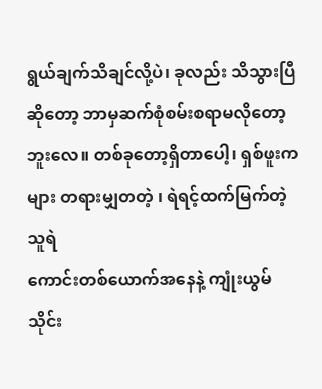ရွယ်ချက်သိချင်လို့ပဲ၊ ခုလည်း သိသွားပြီဆိုတော့ ဘာမှဆက်စုံစမ်းစရာမလိုတော့ဘူးလေ။ တစ်ခုတော့ရှိတာပေါ့၊ ရှစ်ဖူးကများ တရားမျှတတဲ့ ၊ ရဲရင့်ထက်မြက်တဲ့ သူရဲ
ကောင်းတစ်ယောက်အနေနဲ့ ကျုံးယွမ်သိုင်း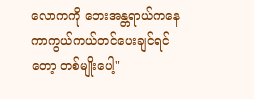လောကကို ဘေးအန္တရာယ်ကနေ ကာကွယ်ကယ်တင်ပေးချင်ရင်တော့ တစ်မျိုးပေါ့"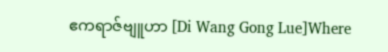ဧကရာဇ်ဗျူဟာ [Di Wang Gong Lue]Where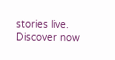stories live. Discover now